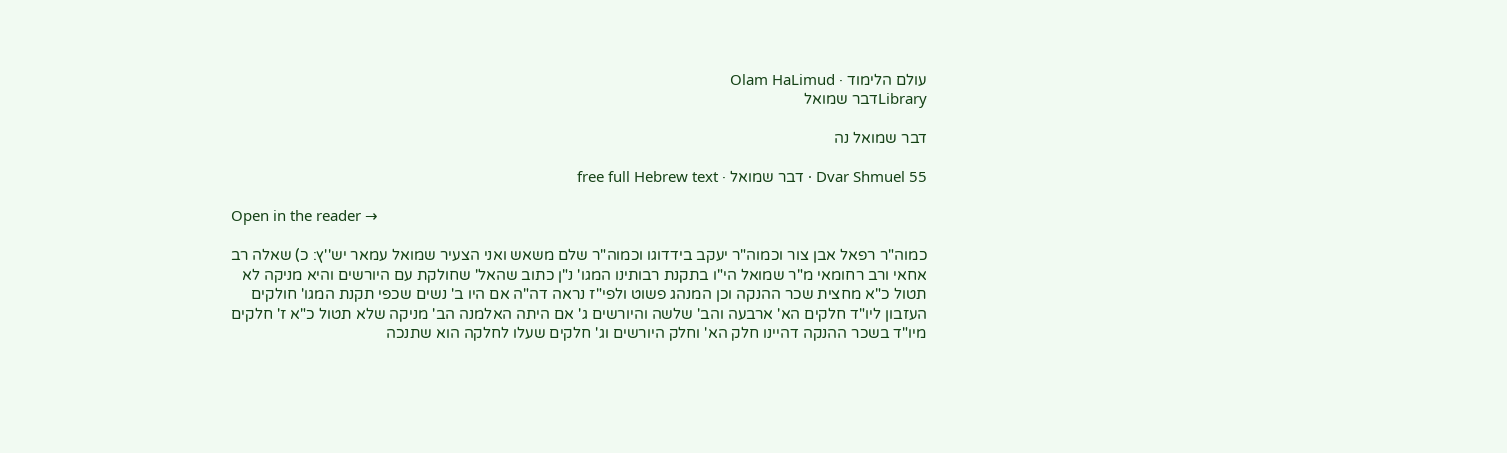עולם הלימוד · Olam HaLimud
Libraryדבר שמואל

דבר שמואל נה

Dvar Shmuel 55 · דבר שמואל · free full Hebrew text

Open in the reader →

כמוה"ר רפאל אבן צור וכמוה"ר יעקב בידדוגו וכמוה"ר שלם משאש ואני הצעיר שמואל עמאר יש''ץ: כ) שאלה רב אחאי ורב רחומאי מ"ר שמואל הי"ו בתקנת רבותינו המגו' נ"ן כתוב שהאל' שחולקת עם היורשים והיא מניקה לא תטול כ"א מחצית שכר ההנקה וכן המנהג פשוט ולפי"ז נראה דה"ה אם היו ב' נשים שכפי תקנת המגו' חולקים העזבון ליו"ד חלקים הא' ארבעה והב' שלשה והיורשים ג' אם היתה האלמנה הב' מניקה שלא תטול כ"א ז' חלקים מיו"ד בשכר ההנקה דהיינו חלק הא' וחלק היורשים וג' חלקים שעלו לחלקה הוא שתנכה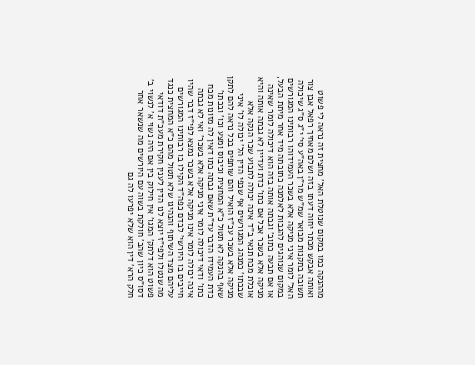מההנקה כמו במקום שנוטלת האל' מחצית זה נראה לי פשוט ואותה אבקש מכתר יחוה דעתו בזה ושלם מאחיך רפאל אבן צור תשובה בתקנות מבואר שמ"ש מר"ן באה"ע סי' י"ג ס"ג שיכולה האל' לומר איני מניקה אלא בשכר העמידוהו רבותינו המגורשים במקום שנוהגים להגבות לאלמנה כתובתה מיד אחר מיתת הבעל, או אם תבעה כתוב' וגבתה אותה בזה הוא דיכולה לומר שאינה מניקה אלא בשכר אבל אם כתו' כדת ועדיין לא גבתה אותה והיא אוכלת מכח תנאי ב"ד אינה יכולה לתבוע שכר הנקה אלא שבכתו' כמנהג המגורשים אף שכפי הדין הל' יכולה לו' איני מניקה אלא בשכר עכ"ז הואיל והם שותפים בכל נראה להם לתקן שאף בהנקה לא תטול כ"א המחצית וכיבוס ומצע וכו' ובכתו' כדת העמידו הדבר עד"ת שאם גבתה כתו דאין לה מזונות מכח כתו' ודאי דיכולה לומר איני מניקה אלא בשכר' ואי לא גבתה אינה יכולה לומר אינו מניקה אלא בשכר נמצא לפי"ז דבר שהיו חייבים בו היורשי' לבדם כפה"ד הקילו בו רבותינו המגורשים עליהם מצד השיתוף והנהיגו שלא תטול מהם כ"א המחצית כנגד מה שנטלו ולפי"ז יוצא לנו הדין לענין חקירת מעכ"ת דודאי פשוט הוא דלתק' המגו' אין חילוק בין אם היה נשוי א' לנשוי ב' דסו"ס כיון שהב' חולקת בשוה עם היורשים מה שנשאר אחר חלק הרא' דין הוא שלא יפרעו לה גם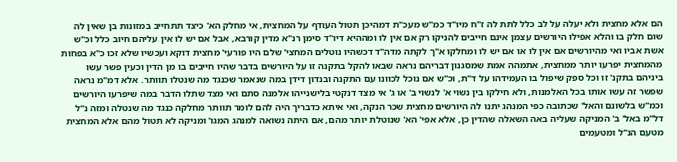הם אלא מחצית ולא יעלה על לב כלל לתת לה ז"ח מיו"ד כמ"ש מעכ"ת דמהיכן תטול העודף על המחצית, אי מחלק הא' כיצד תתחייב במזונות בן שאין לה שום חלק בו והלא אפילו היורשים עצמן אינם חייבים להניקו רק אם אין לו ומההיא דיו"ד סימן רנ"א מדין קורבא, אבל אם יש לו אין עליהם חיוב כלל וכ"ש אשת אביו ואי מהיורשים אם אין לו או אם יש לו ומחלקו א''ך לקתה מדה"ד דכשהיו נוטלים המחצי' שלם היו פורעי' מחצית דוקא ועכשיו שלא זכו כ"א בפחות מהמחצית יפרעו יותר ממחצית, אתמהה אמת שמסגנון דבריהם נראה שבאו להקל בתקנה זו על היורשים בדבר שהיו חייבים בו מן הדין וכעין פשר עשו ביניהם בתקנ' זו וכל ספק שיפול בו העמידהו על ד"ת, וכ"ש אם נוכל לכוונו עם התקנה ובנדון דידן במה שנאמר שכנגד מה שנטלו תוותר. אלא דמ"מ נראה שפשר זה עשו אותו בכל האלמנות, ולא חילקו בין נשוי א' לנשוי ב' או ג' אי מצד דנקטי בלישנייהו אלמנה סתם ואי מצד שתלו הדבר במה שיפרעו היורשים וכמ"ש בלשונם והאל' שכתובה כפי המנהג יתנו לה היורשים מחצית שכר הנקה, ואי איתא כדבריך היה להם לומר תוותר מחלקה כנגד מה שנטלה ומזה נ"ל דל"מ באל' ב' המניקה שעליה באה השאלה שהדין כן, אלא אפי' הא' שנוטלת יותר מהם, אם היתה נשואה למנהג המגו' ומניקה לא תטול מהם אלא המחצית מטעם הנ"ל ומטעמים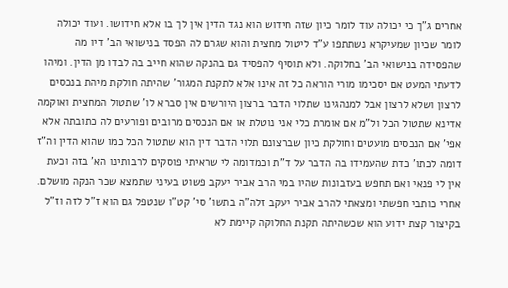אחרים ג"ך כי יכולה עוד לומר כיון שזה חידוש הוא נגד הדין אין לך בו אלא חידושו. ועוד יכולה לומר שכיון שמעיקרא נשתתפו ע"ד ליטול מחצית והוא שגרם לה הפסד בנישואי הב' דיו מה שהפסידה בנישואי הב' בחלוקה. ולא תוסיף להפסיד גם בהנקה שהוא חייב בה לבדו מן הדין. ומיהו לדעתי המעט אם יסכימו מורי הוראה כל זה אינו אלא לתקנת המגור' שהיתה חולקת מיהת בנכסים לרצון ושלא לרצון אבל למנהגינו שתלוי הדבר ברצון היורשים אין סברא לו' שתטול המחצית ואוקמה אדינא שתטול הכל ול"מ אם אומרת כלי אני נוטלת או אם הנכסים מרובים ופורעים לה כתובתה אלא אפי' אם הנכסים מועטים וחולקת כיון שברצונם תלוי הדבר דין הוא שתטול הכל כמו שהוא הדין וה"ז דומה לכתו' כדת שהעמידו בה הדבר על ד"ת וכמדומה לי שראיתי פוסקים לרבותינו הא' בזה וכעת אין לי פנאי ואם תחפש בעזבונות שהיו במי הרב אביר יעקב פשוט בעיני שתמצא שכר הנקה מושלם. אחרי כותבי חפשתי ומצאתי להרב אביר יעקב זלה"ה בתשו' סי' קט"ו שנטפל גם הוא ז"ל לזה וז"ל בקיצור קצת ידוע הוא שכשהיתה תקנת החלוקה קיימת לא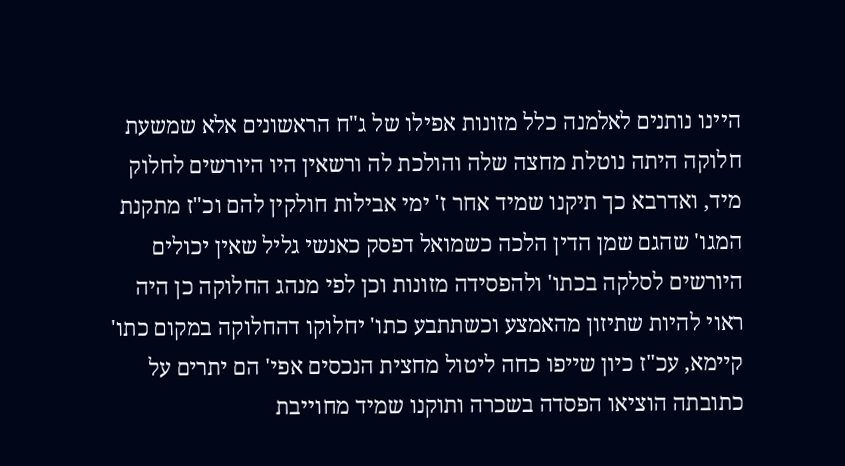היינו נותנים לאלמנה כלל מזונות אפילו של ג"ח הראשונים אלא שמשעת חלוקה היתה נוטלת מחצה שלה והולכת לה ורשאין היו היורשים לחלוק מיד, ואדרבא כך תיקנו שמיד אחר ז' ימי אבילות חולקין להם וכ"ז מתקנת המגו' שהגם שמן הדין הלכה כשמואל דפסק כאנשי גליל שאין יכולים היורשים לסלקה בכתו' ולהפסידה מזונות וכן לפי מנהג החלוקה כן היה ראוי להיות שתיזון מהאמצע וכשתתבע כתו' יחלוקו דהחלוקה במקום כתו' קיימא, עכ"ז כיון שייפו כחה ליטול מחצית הנכסים אפי' הם יתרים על כתובתה הוציאו הפסדה בשכרה ותוקנו שמיד מחוייבת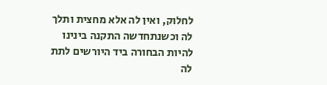לחלוק, ואין לה אלא מחצית ותלך לה וכשנתחדשה התקנה בינינו להיות הבחורה ביד היורשים לתת לה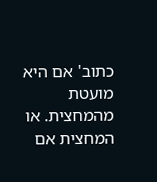כתוב' אם היא מועטת מהמחצית. או המחצית אם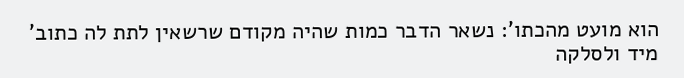הוא מועט מהכתו': נשאר הדבר כמות שהיה מקודם שרשאין לתת לה כתוב' מיד ולסלקה